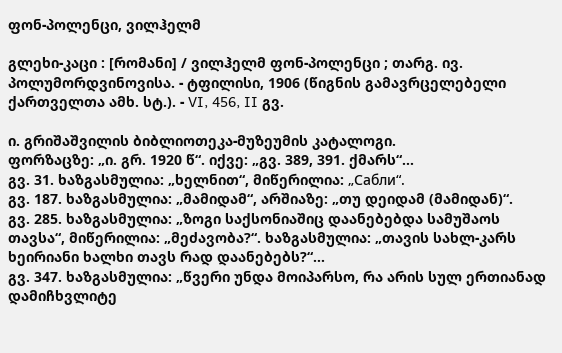ფონ-პოლენცი, ვილჰელმ

გლეხი-კაცი : [რომანი] / ვილჰელმ ფონ-პოლენცი ; თარგ. ივ. პოლუმორდვინოვისა. - ტფილისი, 1906 (წიგნის გამავრცელებელი ქართველთა ამხ. სტ.). - VI, 456, II გვ.

ი. გრიშაშვილის ბიბლიოთეკა-მუზეუმის კატალოგი.
ფორზაცზე: „ი. გრ. 1920 წ“. იქვე: „გვ. 389, 391. ქმარს“...
გვ. 31. ხაზგასმულია: „ხელნით“, მიწერილია: „Сабли“.
გვ. 187. ხაზგასმულია: „მამიდამ“, არშიაზე: „თუ დეიდამ (მამიდან)“.
გვ. 285. ხაზგასმულია: „ზოგი საქსონიაშიც დაანებებდა სამუშაოს თავსა“, მიწერილია: „მეძავობა?“. ხაზგასმულია: „თავის სახლ-კარს ხეირიანი ხალხი თავს რად დაანებებს?“...
გვ. 347. ხაზგასმულია: „წვერი უნდა მოიპარსო, რა არის სულ ერთიანად დამიჩხვლიტე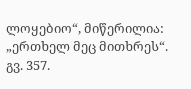ლოყებიო“, მიწერილია: „ერთხელ მეც მითხრეს“.
გვ. 357.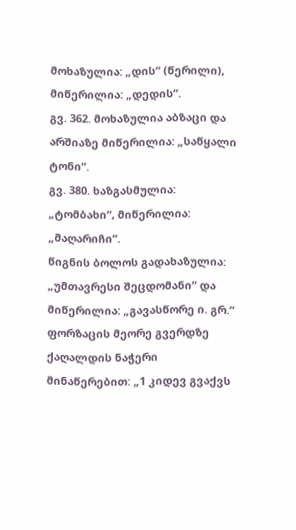მოხაზულია: „დის“ (წერილი), მიწერილია: „დედის“.
გვ. 362. მოხაზულია აბზაცი და არშიაზე მიწერილია: „საწყალი ტონი“.
გვ. 380. ხაზგასმულია: „ტომბახი“, მიწერილია: „მაღარიჩი“.
წიგნის ბოლოს გადახაზულია: „უმთავრესი შეცდომანი“ და მიწერილია: „გავასწორე ი. გრ.“
ფორზაცის მეორე გვერდზე ქაღალდის ნაჭერი მინაწერებით: „1 კიდევ გვაქვს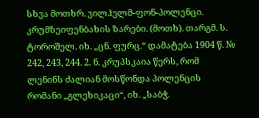სხვა მოთხრ. ვილჰელმ-ფონ-პოლენცი. კრუმზეიფენბახის ზარები. (მოთხ). თარგმ. ს. ტოროშელ. იხ. „ცნ. ფურც.“ დამატება 1904 წ. № 242, 243, 244. 2. ნ. კრუპსკაია წერს, რომ ლენინს ძალიან მოსწონდა პოლენცის რომანი „გლეხიკაცი“, იხ. „საბჭ.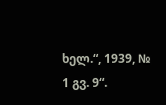ხელ.“, 1939, № 1 გვ. 9“.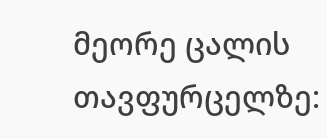მეორე ცალის თავფურცელზე: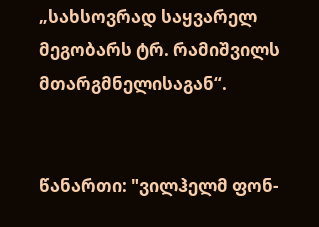„სახსოვრად საყვარელ მეგობარს ტრ. რამიშვილს მთარგმნელისაგან“.


წანართი: "ვილჰელმ ფონ-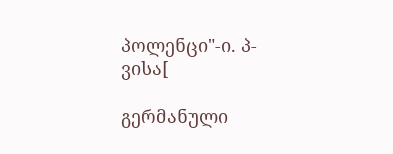პოლენცი"-ი. პ-ვისა[

გერმანული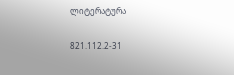ლიტერატურა

821.112.2-31